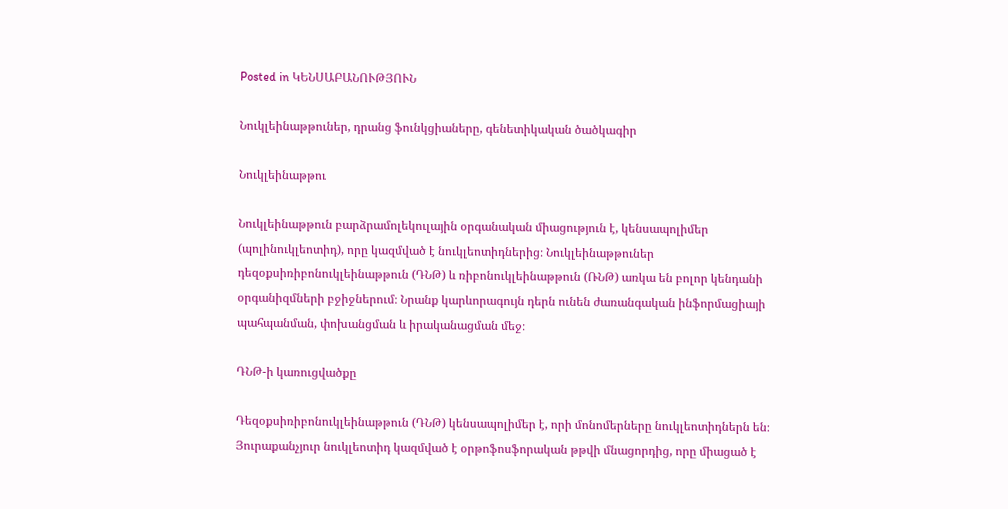Posted in ԿԵՆՍԱԲԱՆՈՒԹՅՈՒՆ

Նուկլեինաթթուներ, դրանց ֆունկցիաները, գենետիկական ծածկագիր

Նուկլեինաթթու

Նուկլեինաթթուն բարձրամոլեկուլային օրգանական միացություն է, կենսապոլիմեր (պոլինուկլեոտիդ), որը կազմված է նուկլեոտիդներից։ Նուկլեինաթթուներ դեզօքսիռիբոնուկլեինաթթուն (ԴՆԹ) և ռիբոնուկլեինաթթուն (ՌՆԹ) առկա են բոլոր կենդանի օրգանիզմների բջիջներում։ Նրանք կարևորագույն դերն ունեն ժառանգական ինֆորմացիայի պահպանման, փոխանցման և իրականացման մեջ։

ԴՆԹ-ի կառուցվածքը

Դեզօքսիռիբոնուկլեինաթթուն (ԴՆԹ) կենսապոլիմեր է, որի մոնոմերները նուկլեոտիդներն են։ Յուրաքանչյուր նուկլեոտիդ կազմված է օրթոֆոսֆորական թթվի մնացորդից, որը միացած է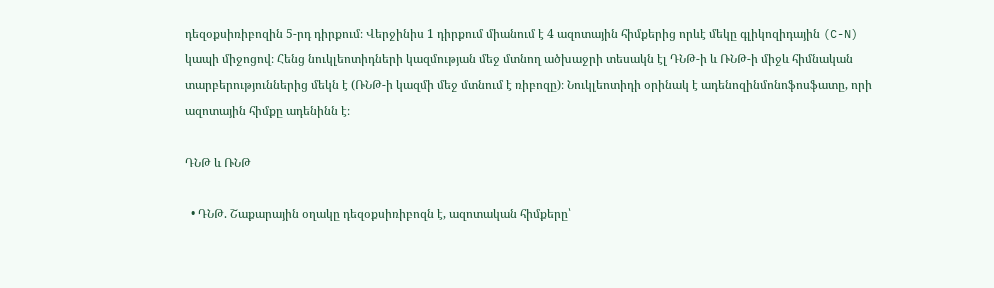դեզօքսիռիբոզին 5-րդ դիրքում։ Վերջինիս 1 դիրքում միանում է 4 ազոտային հիմքերից որևէ մեկը գլիկոզիդային (C-N) կապի միջոցով։ Հենց նուկլեոտիդների կազմության մեջ մտնող ածխաջրի տեսակն էլ ԴՆԹ-ի և ՌՆԹ-ի միջև հիմնական տարբերություններից մեկն է (ՌՆԹ-ի կազմի մեջ մտնում է ռիբոզը)։ Նուկլեոտիդի օրինակ է ադենոզինմոնոֆոսֆատը, որի ազոտային հիմքը ադենինն է։

ԴՆԹ և ՌՆԹ

  • ԴՆԹ. Շաքարային օղակը դեզօքսիռիբոզն է, ազոտական հիմքերը՝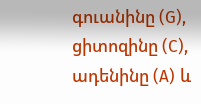գուանինը (G), ցիտոզինը (C), ադենինը (A) և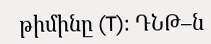թիմինը (T)։ ԴՆԹ–ն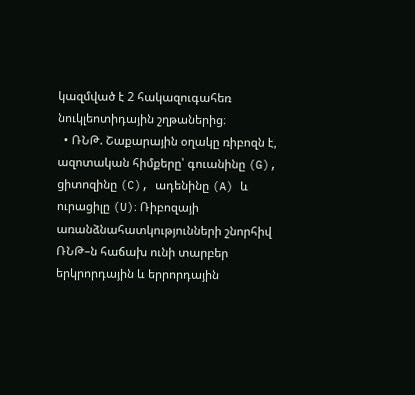կազմված է 2 հակազուգահեռ նուկլեոտիդային շղթաներից։
  • ՌՆԹ. Շաքարային օղակը ռիբոզն է, ազոտական հիմքերը՝ գուանինը (G), ցիտոզինը (C), ադենինը (A) և ուրացիլը (U)։ Ռիբոզայի առանձնահատկությունների շնորհիվ ՌՆԹ–ն հաճախ ունի տարբեր երկրորդային և երրորդային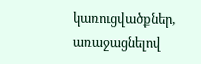կառուցվածքներ, առաջացնելով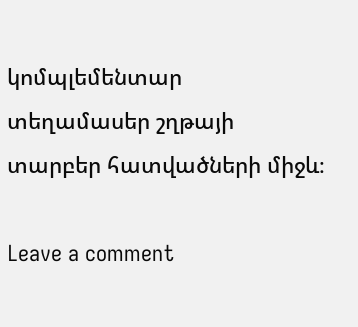կոմպլեմենտար տեղամասեր շղթայի տարբեր հատվածների միջև։

Leave a comment